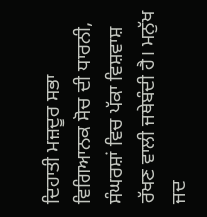ਦਿਹਾਤੀ ਮਜ਼ਦੂਰ ਸਭਾ ਵਿਗਿਆਨਕ ਸੋਚ ਦੀ ਧਾਰਨੀ, ਸੰਘਰਸ਼ਾਂ ਵਿਚ ਪੱਕਾ ਵਿਸ਼ਵਾਸ਼ ਰੱਖਣ ਵਾਲੀ ਜਥੇਬੰਦੀ ਹੈ। ਮਨੁੱਖ ਜਦ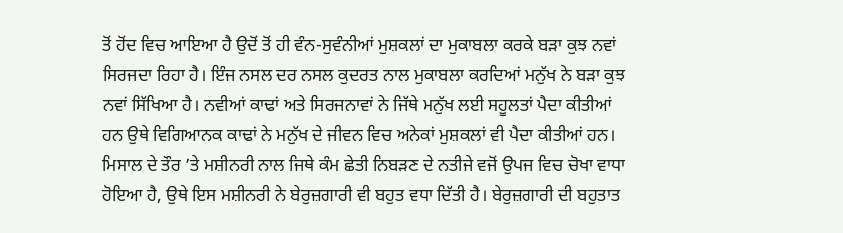ਤੋਂ ਹੋਂਦ ਵਿਚ ਆਇਆ ਹੈ ਉਦੋਂ ਤੋਂ ਹੀ ਵੰਨ-ਸੁਵੰਨੀਆਂ ਮੁਸ਼ਕਲਾਂ ਦਾ ਮੁਕਾਬਲਾ ਕਰਕੇ ਬੜਾ ਕੁਝ ਨਵਾਂ ਸਿਰਜਦਾ ਰਿਹਾ ਹੈ। ਇੰਜ ਨਸਲ ਦਰ ਨਸਲ ਕੁਦਰਤ ਨਾਲ ਮੁਕਾਬਲਾ ਕਰਦਿਆਂ ਮਨੁੱਖ ਨੇ ਬੜਾ ਕੁਝ ਨਵਾਂ ਸਿੱਖਿਆ ਹੈ। ਨਵੀਆਂ ਕਾਢਾਂ ਅਤੇ ਸਿਰਜਨਾਵਾਂ ਨੇ ਜਿੱਥੇ ਮਨੁੱਖ ਲਈ ਸਹੂਲਤਾਂ ਪੈਦਾ ਕੀਤੀਆਂ ਹਨ ਉਥੇ ਵਿਗਿਆਨਕ ਕਾਢਾਂ ਨੇ ਮਨੁੱਖ ਦੇ ਜੀਵਨ ਵਿਚ ਅਨੇਕਾਂ ਮੁਸ਼ਕਲਾਂ ਵੀ ਪੈਦਾ ਕੀਤੀਆਂ ਹਨ। ਮਿਸਾਲ ਦੇ ਤੌਰ ’ਤੇ ਮਸ਼ੀਨਰੀ ਨਾਲ ਜਿਥੇ ਕੰਮ ਛੇਤੀ ਨਿਬੜਣ ਦੇ ਨਤੀਜੇ ਵਜੋਂ ਉਪਜ ਵਿਚ ਚੋਖਾ ਵਾਧਾ ਹੋਇਆ ਹੈ, ਉਥੇ ਇਸ ਮਸ਼ੀਨਰੀ ਨੇ ਬੇਰੁਜ਼ਗਾਰੀ ਵੀ ਬਹੁਤ ਵਧਾ ਦਿੱਤੀ ਹੈ। ਬੇਰੁਜ਼ਗਾਰੀ ਦੀ ਬਹੁਤਾਤ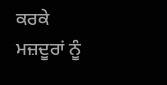ਕਰਕੇ ਮਜ਼ਦੂਰਾਂ ਨੂੰ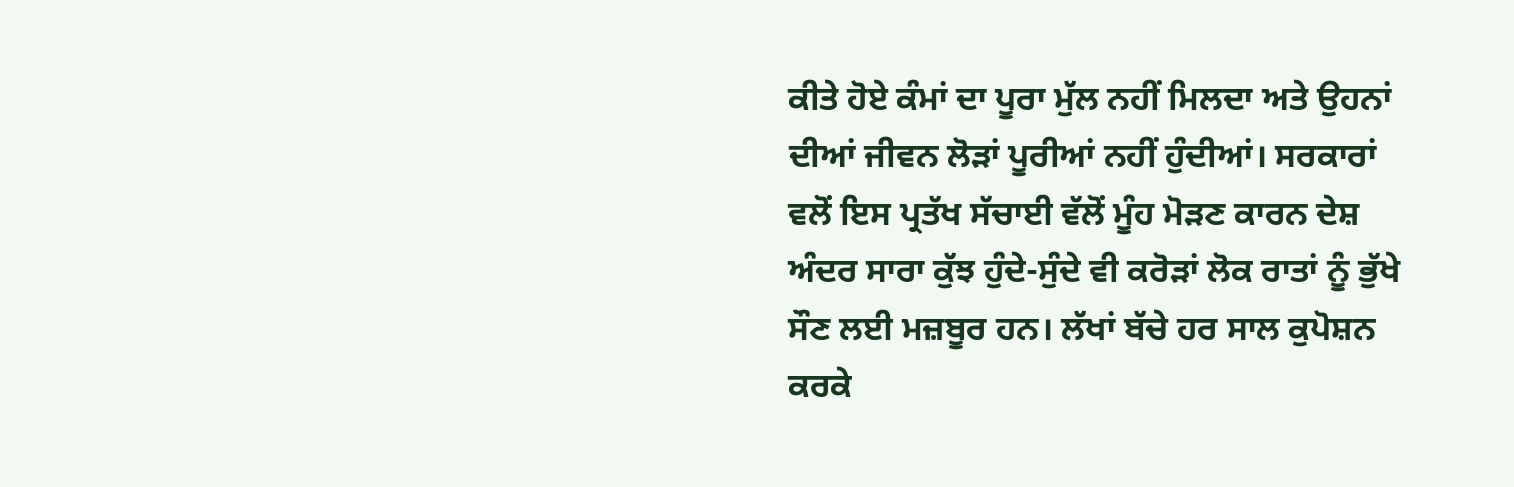ਕੀਤੇ ਹੋਏ ਕੰਮਾਂ ਦਾ ਪੂਰਾ ਮੁੱਲ ਨਹੀਂ ਮਿਲਦਾ ਅਤੇ ਉਹਨਾਂ ਦੀਆਂ ਜੀਵਨ ਲੋੜਾਂ ਪੂਰੀਆਂ ਨਹੀਂ ਹੁੰਦੀਆਂ। ਸਰਕਾਰਾਂ ਵਲੋਂ ਇਸ ਪ੍ਰਤੱਖ ਸੱਚਾਈ ਵੱਲੋਂ ਮੂੰਹ ਮੋੜਣ ਕਾਰਨ ਦੇਸ਼ ਅੰਦਰ ਸਾਰਾ ਕੁੱਝ ਹੁੰਦੇ-ਸੁੰਦੇ ਵੀ ਕਰੋੜਾਂ ਲੋਕ ਰਾਤਾਂ ਨੂੰ ਭੁੱਖੇ ਸੌਣ ਲਈ ਮਜ਼ਬੂਰ ਹਨ। ਲੱਖਾਂ ਬੱਚੇ ਹਰ ਸਾਲ ਕੁਪੋਸ਼ਨ ਕਰਕੇ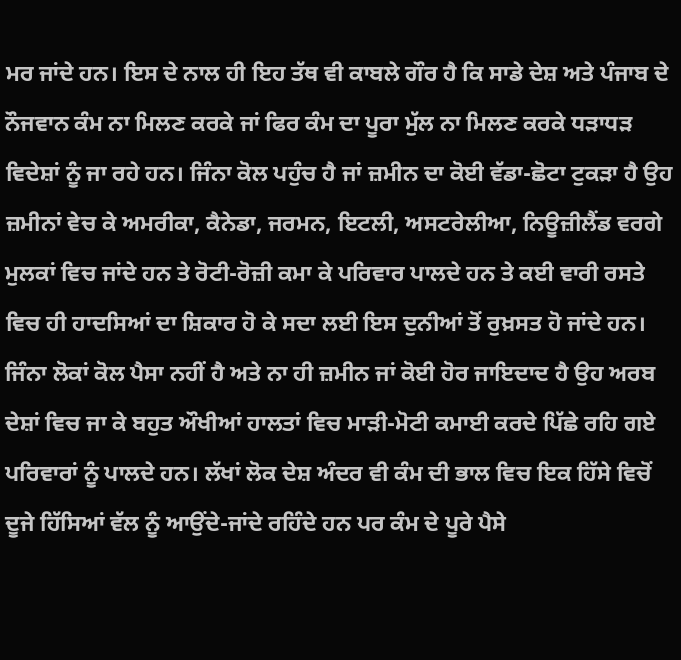ਮਰ ਜਾਂਦੇ ਹਨ। ਇਸ ਦੇ ਨਾਲ ਹੀ ਇਹ ਤੱਥ ਵੀ ਕਾਬਲੇ ਗੌਰ ਹੈ ਕਿ ਸਾਡੇ ਦੇਸ਼ ਅਤੇ ਪੰਜਾਬ ਦੇ ਨੌਜਵਾਨ ਕੰਮ ਨਾ ਮਿਲਣ ਕਰਕੇ ਜਾਂ ਫਿਰ ਕੰਮ ਦਾ ਪੂਰਾ ਮੁੱਲ ਨਾ ਮਿਲਣ ਕਰਕੇ ਧੜਾਧੜ ਵਿਦੇਸ਼ਾਂ ਨੂੰ ਜਾ ਰਹੇ ਹਨ। ਜਿੰਨਾ ਕੋਲ ਪਹੁੰਚ ਹੈ ਜਾਂ ਜ਼ਮੀਨ ਦਾ ਕੋਈ ਵੱਡਾ-ਛੋਟਾ ਟੁਕੜਾ ਹੈ ਉਹ ਜ਼ਮੀਨਾਂ ਵੇਚ ਕੇ ਅਮਰੀਕਾ, ਕੈਨੇਡਾ, ਜਰਮਨ, ਇਟਲੀ, ਅਸਟਰੇਲੀਆ, ਨਿਊਜ਼ੀਲੈਂਡ ਵਰਗੇ ਮੁਲਕਾਂ ਵਿਚ ਜਾਂਦੇ ਹਨ ਤੇ ਰੋਟੀ-ਰੋਜ਼ੀ ਕਮਾ ਕੇ ਪਰਿਵਾਰ ਪਾਲਦੇ ਹਨ ਤੇ ਕਈ ਵਾਰੀ ਰਸਤੇ ਵਿਚ ਹੀ ਹਾਦਸਿਆਂ ਦਾ ਸ਼ਿਕਾਰ ਹੋ ਕੇ ਸਦਾ ਲਈ ਇਸ ਦੁਨੀਆਂ ਤੋਂ ਰੁਖ਼ਸਤ ਹੋ ਜਾਂਦੇ ਹਨ। ਜਿੰਨਾ ਲੋਕਾਂ ਕੋਲ ਪੈਸਾ ਨਹੀਂ ਹੈ ਅਤੇ ਨਾ ਹੀ ਜ਼ਮੀਨ ਜਾਂ ਕੋਈ ਹੋਰ ਜਾਇਦਾਦ ਹੈ ਉਹ ਅਰਬ ਦੇਸ਼ਾਂ ਵਿਚ ਜਾ ਕੇ ਬਹੁਤ ਔਖੀਆਂ ਹਾਲਤਾਂ ਵਿਚ ਮਾੜੀ-ਮੋਟੀ ਕਮਾਈ ਕਰਦੇ ਪਿੱਛੇ ਰਹਿ ਗਏ ਪਰਿਵਾਰਾਂ ਨੂੰ ਪਾਲਦੇ ਹਨ। ਲੱਖਾਂ ਲੋਕ ਦੇਸ਼ ਅੰਦਰ ਵੀ ਕੰਮ ਦੀ ਭਾਲ ਵਿਚ ਇਕ ਹਿੱਸੇ ਵਿਚੋਂ ਦੂਜੇ ਹਿੱਸਿਆਂ ਵੱਲ ਨੂੰ ਆਉਂਦੇ-ਜਾਂਦੇ ਰਹਿੰਦੇ ਹਨ ਪਰ ਕੰਮ ਦੇ ਪੂਰੇ ਪੈਸੇ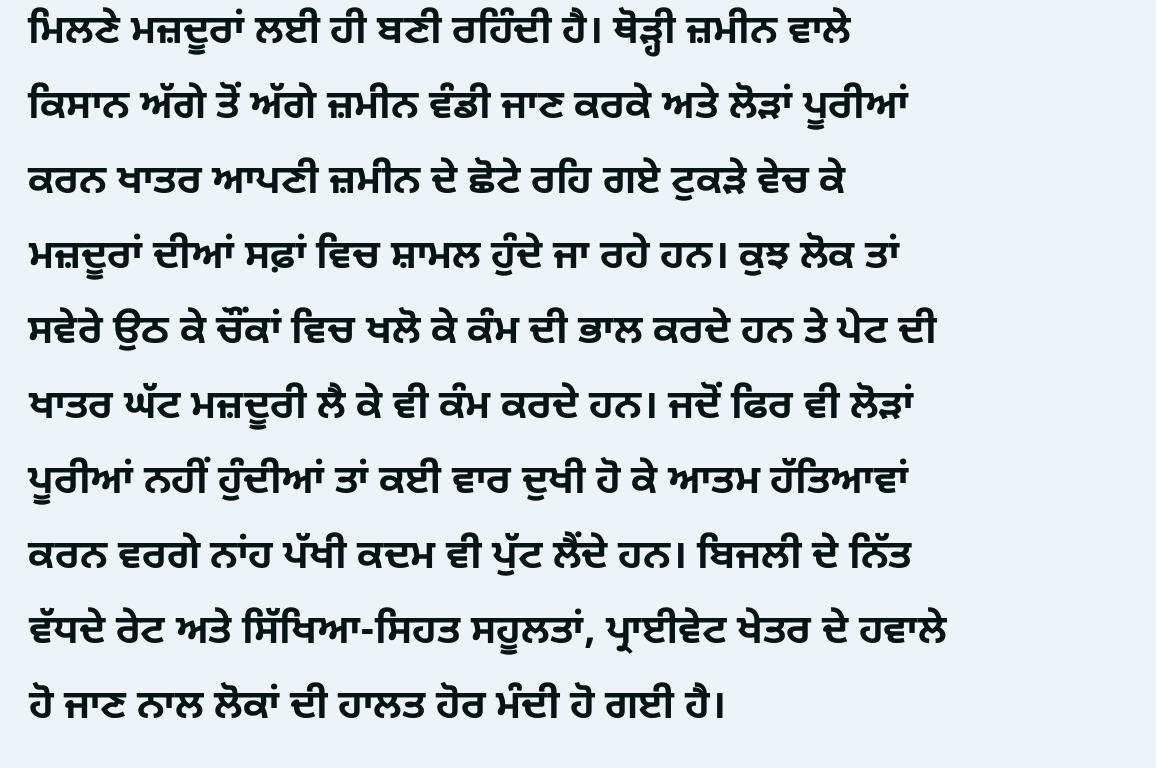ਮਿਲਣੇ ਮਜ਼ਦੂਰਾਂ ਲਈ ਹੀ ਬਣੀ ਰਹਿੰਦੀ ਹੈ। ਥੋੜ੍ਹੀ ਜ਼ਮੀਨ ਵਾਲੇ ਕਿਸਾਨ ਅੱਗੇ ਤੋਂ ਅੱਗੇ ਜ਼ਮੀਨ ਵੰਡੀ ਜਾਣ ਕਰਕੇ ਅਤੇ ਲੋੜਾਂ ਪੂਰੀਆਂ ਕਰਨ ਖਾਤਰ ਆਪਣੀ ਜ਼ਮੀਨ ਦੇ ਛੋਟੇ ਰਹਿ ਗਏ ਟੁਕੜੇ ਵੇਚ ਕੇ ਮਜ਼ਦੂਰਾਂ ਦੀਆਂ ਸਫ਼ਾਂ ਵਿਚ ਸ਼ਾਮਲ ਹੁੰਦੇ ਜਾ ਰਹੇ ਹਨ। ਕੁਝ ਲੋਕ ਤਾਂ ਸਵੇਰੇ ਉਠ ਕੇ ਚੌਂਕਾਂ ਵਿਚ ਖਲੋ ਕੇ ਕੰਮ ਦੀ ਭਾਲ ਕਰਦੇ ਹਨ ਤੇ ਪੇਟ ਦੀ ਖਾਤਰ ਘੱਟ ਮਜ਼ਦੂਰੀ ਲੈ ਕੇ ਵੀ ਕੰਮ ਕਰਦੇ ਹਨ। ਜਦੋਂ ਫਿਰ ਵੀ ਲੋੜਾਂ ਪੂਰੀਆਂ ਨਹੀਂ ਹੁੰਦੀਆਂ ਤਾਂ ਕਈ ਵਾਰ ਦੁਖੀ ਹੋ ਕੇ ਆਤਮ ਹੱਤਿਆਵਾਂ ਕਰਨ ਵਰਗੇ ਨਾਂਹ ਪੱਖੀ ਕਦਮ ਵੀ ਪੁੱਟ ਲੈਂਦੇ ਹਨ। ਬਿਜਲੀ ਦੇ ਨਿੱਤ ਵੱਧਦੇ ਰੇਟ ਅਤੇ ਸਿੱਖਿਆ-ਸਿਹਤ ਸਹੂਲਤਾਂ, ਪ੍ਰਾਈਵੇਟ ਖੇਤਰ ਦੇ ਹਵਾਲੇ ਹੋ ਜਾਣ ਨਾਲ ਲੋਕਾਂ ਦੀ ਹਾਲਤ ਹੋਰ ਮੰਦੀ ਹੋ ਗਈ ਹੈ।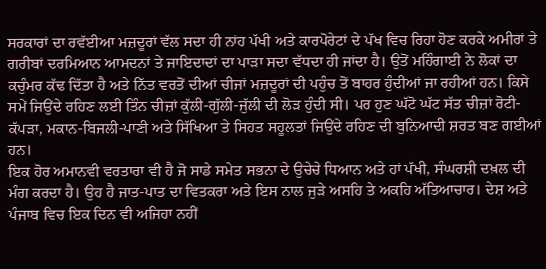ਸਰਕਾਰਾਂ ਦਾ ਰਵੱਈਆ ਮਜ਼ਦੂਰਾਂ ਵੱਲ ਸਦਾ ਹੀ ਨਾਂਹ ਪੱਖੀ ਅਤੇ ਕਾਰਪੋਰੇਟਾਂ ਦੇ ਪੱਖ ਵਿਚ ਰਿਹਾ ਹੋਣ ਕਰਕੇ ਅਮੀਰਾਂ ਤੇ ਗਰੀਬਾਂ ਦਰਮਿਆਨ ਆਮਦਨਾਂ ਤੇ ਜਾਇਦਾਦਾਂ ਦਾ ਪਾੜਾ ਸਦਾ ਵੱਧਦਾ ਹੀ ਜਾਂਦਾ ਹੈ। ਉਤੋਂ ਮਹਿੰਗਾਈ ਨੇ ਲੋਕਾਂ ਦਾ ਕਚੁੰਮਰ ਕੱਢ ਦਿੱਤਾ ਹੈ ਅਤੇ ਨਿੱਤ ਵਰਤੋਂ ਦੀਆਂ ਚੀਜਾਂ ਮਜ਼ਦੂਰਾਂ ਦੀ ਪਹੁੰਚ ਤੋਂ ਬਾਹਰ ਹੁੰਦੀਆਂ ਜਾ ਰਹੀਆਂ ਹਨ। ਕਿਸੇ ਸਮੇਂ ਜਿਉਂਦੇ ਰਹਿਣ ਲਈ ਤਿੰਨ ਚੀਜ਼ਾਂ ਕੁੱਲੀ-ਗੁੱਲੀ-ਜੁੱਲੀ ਦੀ ਲੋੜ ਹੁੰਦੀ ਸੀ। ਪਰ ਹੁਣ ਘੱਟੋ ਘੱਟ ਸੱਤ ਚੀਜ਼ਾਂ ਰੋਟੀ-ਕੱਪੜਾ, ਮਕਾਨ-ਬਿਜਲੀ-ਪਾਣੀ ਅਤੇ ਸਿੱਖਿਆ ਤੇ ਸਿਹਤ ਸਹੂਲਤਾਂ ਜਿਉਂਦੇ ਰਹਿਣ ਦੀ ਬੁਨਿਆਦੀ ਸ਼ਰਤ ਬਣ ਗਈਆਂ ਹਨ।
ਇਕ ਹੋਰ ਅਮਾਨਵੀ ਵਰਤਾਰਾ ਵੀ ਹੈ ਜੋ ਸਾਡੇ ਸਮੇਤ ਸਭਨਾ ਦੇ ਉਚੇਚੇ ਧਿਆਨ ਅਤੇ ਹਾਂ ਪੱਖੀ, ਸੰਘਰਸ਼ੀ ਦਖ਼ਲ ਦੀ ਮੰਗ ਕਰਦਾ ਹੈ। ਉਹ ਹੈ ਜਾਤ-ਪਾਤ ਦਾ ਵਿਤਕਰਾ ਅਤੇ ਇਸ ਨਾਲ ਜੁੜੇ ਅਸਹਿ ਤੇ ਅਕਹਿ ਅੱਤਿਆਚਾਰ। ਦੇਸ਼ ਅਤੇ ਪੰਜਾਬ ਵਿਚ ਇਕ ਦਿਨ ਵੀ ਅਜਿਹਾ ਨਹੀਂ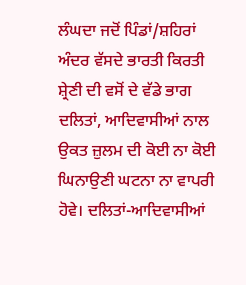ਲੰਘਦਾ ਜਦੋਂ ਪਿੰਡਾਂ/ਸ਼ਹਿਰਾਂ ਅੰਦਰ ਵੱਸਦੇ ਭਾਰਤੀ ਕਿਰਤੀ ਸ਼੍ਰੇਣੀ ਦੀ ਵਸੋਂ ਦੇ ਵੱਡੇ ਭਾਗ ਦਲਿਤਾਂ, ਆਦਿਵਾਸੀਆਂ ਨਾਲ ਉਕਤ ਜ਼ੁਲਮ ਦੀ ਕੋਈ ਨਾ ਕੋਈ ਘਿਨਾਉਣੀ ਘਟਨਾ ਨਾ ਵਾਪਰੀ ਹੋਵੇ। ਦਲਿਤਾਂ-ਆਦਿਵਾਸੀਆਂ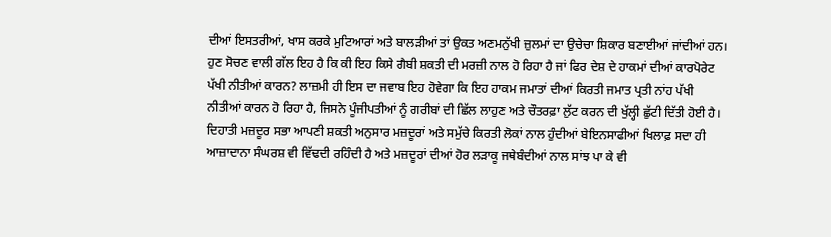ਦੀਆਂ ਇਸਤਰੀਆਂ, ਖਾਸ ਕਰਕੇ ਮੁਟਿਆਰਾਂ ਅਤੇ ਬਾਲੜੀਆਂ ਤਾਂ ਉਕਤ ਅਣਮਨੁੱਖੀ ਜ਼ੁਲਮਾਂ ਦਾ ਉਚੇਚਾ ਸ਼ਿਕਾਰ ਬਣਾਈਆਂ ਜਾਂਦੀਆਂ ਹਨ।
ਹੁਣ ਸੋਚਣ ਵਾਲੀ ਗੱਲ ਇਹ ਹੈ ਕਿ ਕੀ ਇਹ ਕਿਸੇ ਗੈਬੀ ਸ਼ਕਤੀ ਦੀ ਮਰਜ਼ੀ ਨਾਲ ਹੋ ਰਿਹਾ ਹੈ ਜਾਂ ਫਿਰ ਦੇਸ਼ ਦੇ ਹਾਕਮਾਂ ਦੀਆਂ ਕਾਰਪੋਰੇਟ ਪੱਖੀ ਨੀਤੀਆਂ ਕਾਰਨ? ਲਾਜ਼ਮੀ ਹੀ ਇਸ ਦਾ ਜਵਾਬ ਇਹ ਹੋਵੇਗਾ ਕਿ ਇਹ ਹਾਕਮ ਜਮਾਤਾਂ ਦੀਆਂ ਕਿਰਤੀ ਜਮਾਤ ਪ੍ਰਤੀ ਨਾਂਹ ਪੱਖੀ ਨੀਤੀਆਂ ਕਾਰਨ ਹੋ ਰਿਹਾ ਹੈ, ਜਿਸਨੇ ਪੂੰਜੀਪਤੀਆਂ ਨੂੰ ਗਰੀਬਾਂ ਦੀ ਛਿੱਲ ਲਾਹੁਣ ਅਤੇ ਚੌਤਰਫ਼ਾ ਲੁੱਟ ਕਰਨ ਦੀ ਖੁੱਲ੍ਹੀ ਛੁੱਟੀ ਦਿੱਤੀ ਹੋਈ ਹੈ।
ਦਿਹਾਤੀ ਮਜ਼ਦੂਰ ਸਭਾ ਆਪਣੀ ਸ਼ਕਤੀ ਅਨੁਸਾਰ ਮਜ਼ਦੂਰਾਂ ਅਤੇ ਸਮੁੱਚੇ ਕਿਰਤੀ ਲੋਕਾਂ ਨਾਲ ਹੁੰਦੀਆਂ ਬੇਇਨਸਾਫੀਆਂ ਖਿਲਾਫ਼ ਸਦਾ ਹੀ ਆਜ਼ਾਦਾਨਾ ਸੰਘਰਸ਼ ਵੀ ਵਿੱਢਦੀ ਰਹਿੰਦੀ ਹੈ ਅਤੇ ਮਜ਼ਦੂਰਾਂ ਦੀਆਂ ਹੋਰ ਲੜਾਕੂ ਜਥੇਬੰਦੀਆਂ ਨਾਲ ਸਾਂਝ ਪਾ ਕੇ ਵੀ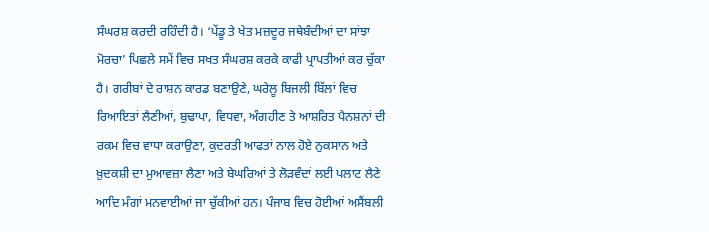ਸੰਘਰਸ਼ ਕਰਦੀ ਰਹਿੰਦੀ ਹੈ। ‘ਪੇਂਡੂ ਤੇ ਖੇਤ ਮਜ਼ਦੂਰ ਜਥੇਬੰਦੀਆਂ ਦਾ ਸਾਂਝਾ ਮੋਰਚਾ’ ਪਿਛਲੇ ਸਮੇਂ ਵਿਚ ਸਖਤ ਸੰਘਰਸ਼ ਕਰਕੇ ਕਾਫੀ ਪ੍ਰਾਪਤੀਆਂ ਕਰ ਚੁੱਕਾ ਹੈ। ਗਰੀਬਾਂ ਦੇ ਰਾਸ਼ਨ ਕਾਰਡ ਬਣਾਉਣੇ, ਘਰੇਲੂ ਬਿਜਲੀ ਬਿੱਲਾਂ ਵਿਚ ਰਿਆਇਤਾਂ ਲੈਣੀਆਂ, ਬੁਢਾਪਾ, ਵਿਧਵਾ, ਅੰਗਹੀਣ ਤੇ ਆਸ਼ਰਿਤ ਪੈਨਸ਼ਨਾਂ ਦੀ ਰਕਮ ਵਿਚ ਵਾਧਾ ਕਰਾਉਣਾ, ਕੁਦਰਤੀ ਆਫਤਾਂ ਨਾਲ ਹੋਏ ਨੁਕਸਾਨ ਅਤੇ ਖ਼ੁਦਕਸ਼ੀ ਦਾ ਮੁਆਵਜ਼ਾ ਲੈਣਾ ਅਤੇ ਬੇਘਰਿਆਂ ਤੇ ਲੋੜਵੰਦਾਂ ਲਈ ਪਲਾਟ ਲੈਣੇ ਆਦਿ ਮੰਗਾਂ ਮਨਵਾਈਆਂ ਜਾ ਚੁੱਕੀਆਂ ਹਨ। ਪੰਜਾਬ ਵਿਚ ਹੋਈਆਂ ਅਸੈਂਬਲੀ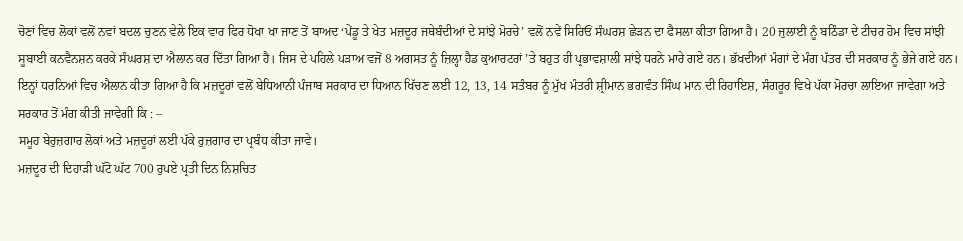ਚੋਣਾਂ ਵਿਚ ਲੋਕਾਂ ਵਲੋਂ ਨਵਾਂ ਬਦਲ ਚੁਣਨ ਵੇਲੇ ਇਕ ਵਾਰ ਫਿਰ ਧੋਖਾ ਖਾ ਜਾਣ ਤੋਂ ਬਾਅਦ ‘ਪੇਂਡੂ ਤੇ ਖੇਤ ਮਜ਼ਦੂਰ ਜਥੇਬੰਦੀਆਂ ਦੇ ਸਾਂਝੇ ਮੋਰਚੇ’ ਵਲੋਂ ਨਵੇਂ ਸਿਰਿਓਂ ਸੰਘਰਸ਼ ਛੇੜਨ ਦਾ ਫੈਸਲਾ ਕੀਤਾ ਗਿਆ ਹੈ। 20 ਜੁਲਾਈ ਨੂੰ ਬਠਿੰਡਾ ਦੇ ਟੀਚਰ ਹੋਮ ਵਿਚ ਸਾਂਝੀ ਸੂਬਾਈ ਕਨਵੈਨਸ਼ਨ ਕਰਕੇ ਸੰਘਰਸ਼ ਦਾ ਐਲਾਨ ਕਰ ਦਿੱਤਾ ਗਿਆ ਹੈ। ਜਿਸ ਦੇ ਪਹਿਲੇ ਪੜਾਅ ਵਜੋਂ 8 ਅਗਸਤ ਨੂੰ ਜ਼ਿਲ੍ਹਾ ਹੈਡ ਕੁਆਰਟਰਾਂ ’ਤੇ ਬਹੁਤ ਹੀ ਪ੍ਰਭਾਵਸ਼ਾਲੀ ਸਾਂਝੇ ਧਰਨੇ ਮਾਰੇ ਗਏ ਹਨ। ਭੱਖਦੀਆਂ ਮੰਗਾਂ ਦੇ ਮੰਗ ਪੱਤਰ ਦੀ ਸਰਕਾਰ ਨੂੰ ਭੇਜੇ ਗਏ ਹਨ। ਇਨ੍ਹਾਂ ਧਰਨਿਆਂ ਵਿਚ ਐਲਾਨ ਕੀਤਾ ਗਿਆ ਹੈ ਕਿ ਮਜ਼ਦੂਰਾਂ ਵਲੋਂ ਬੇਧਿਆਨੀ ਪੰਜਾਬ ਸਰਕਾਰ ਦਾ ਧਿਆਨ ਖਿੱਚਣ ਲਈ 12, 13, 14 ਸਤੰਬਰ ਨੂੰ ਮੁੱਖ ਮੰਤਰੀ ਸ਼੍ਰੀਮਾਨ ਭਗਵੰਤ ਸਿੰਘ ਮਾਨ ਦੀ ਰਿਹਾਇਸ਼, ਸੰਗਰੂਰ ਵਿਖੇ ਪੱਕਾ ਮੋਰਚਾ ਲਾਇਆ ਜਾਵੇਗਾ ਅਤੇ ਸਰਕਾਰ ਤੋਂ ਮੰਗ ਕੀਤੀ ਜਾਵੇਗੀ ਕਿ : –
ਸਮੂਹ ਬੇਰੁਜ਼ਗਾਰ ਲੋਕਾਂ ਅਤੇ ਮਜ਼ਦੂਰਾਂ ਲਈ ਪੱਕੇ ਰੁਜ਼ਗਾਰ ਦਾ ਪ੍ਰਬੰਧ ਕੀਤਾ ਜਾਵੇ।
ਮਜ਼ਦੂਰ ਦੀ ਦਿਹਾੜੀ ਘੱਟੋ ਘੱਟ 700 ਰੁਪਏ ਪ੍ਰਤੀ ਦਿਨ ਨਿਸ਼ਚਿਤ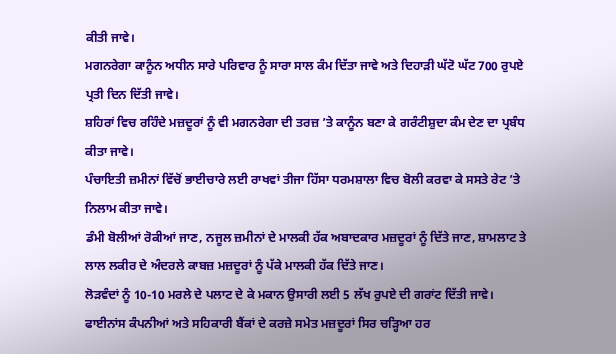ਕੀਤੀ ਜਾਵੇ।
ਮਗਨਰੇਗਾ ਕਾਨੂੰਨ ਅਧੀਨ ਸਾਰੇ ਪਰਿਵਾਰ ਨੂੰ ਸਾਰਾ ਸਾਲ ਕੰਮ ਦਿੱਤਾ ਜਾਵੇ ਅਤੇ ਦਿਹਾੜੀ ਘੱਟੋ ਘੱਟ 700 ਰੁਪਏ ਪ੍ਰਤੀ ਦਿਨ ਦਿੱਤੀ ਜਾਵੇ।
ਸ਼ਹਿਰਾਂ ਵਿਚ ਰਹਿੰਦੇ ਮਜ਼ਦੂਰਾਂ ਨੂੰ ਵੀ ਮਗਨਰੇਗਾ ਦੀ ਤਰਜ਼ ’ਤੇ ਕਾਨੂੰਨ ਬਣਾ ਕੇ ਗਰੰਟੀਸ਼ੁਦਾ ਕੰਮ ਦੇਣ ਦਾ ਪ੍ਰਬੰਧ ਕੀਤਾ ਜਾਵੇ।
ਪੰਚਾਇਤੀ ਜ਼ਮੀਨਾਂ ਵਿੱਚੋਂ ਭਾਈਚਾਰੇ ਲਈ ਰਾਖਵਾਂ ਤੀਜਾ ਹਿੱਸਾ ਧਰਮਸ਼ਾਲਾ ਵਿਚ ਬੋਲੀ ਕਰਵਾ ਕੇ ਸਸਤੇ ਰੇਟ ’ਤੇ ਨਿਲਾਮ ਕੀਤਾ ਜਾਵੇ।
ਡੰਮੀ ਬੋਲੀਆਂ ਰੋਕੀਆਂ ਜਾਣ, ਨਜੂਲ ਜ਼ਮੀਨਾਂ ਦੇ ਮਾਲਕੀ ਹੱਕ ਅਬਾਦਕਾਰ ਮਜ਼ਦੂਰਾਂ ਨੂੰ ਦਿੱਤੇ ਜਾਣ, ਸ਼ਾਮਲਾਟ ਤੇ ਲਾਲ ਲਕੀਰ ਦੇ ਅੰਦਰਲੇ ਕਾਬਜ਼ ਮਜ਼ਦੂਰਾਂ ਨੂੰ ਪੱਕੇ ਮਾਲਕੀ ਹੱਕ ਦਿੱਤੇ ਜਾਣ।
ਲੋੜਵੰਦਾਂ ਨੂੰ 10-10 ਮਰਲੇ ਦੇ ਪਲਾਟ ਦੇ ਕੇ ਮਕਾਨ ਉਸਾਰੀ ਲਈ 5 ਲੱਖ ਰੁਪਏ ਦੀ ਗਰਾਂਟ ਦਿੱਤੀ ਜਾਵੇ।
ਫਾਈਨਾਂਸ ਕੰਪਨੀਆਂ ਅਤੇ ਸਹਿਕਾਰੀ ਬੈਂਕਾਂ ਦੇ ਕਰਜ਼ੇ ਸਮੇਤ ਮਜ਼ਦੂਰਾਂ ਸਿਰ ਚੜ੍ਹਿਆ ਹਰ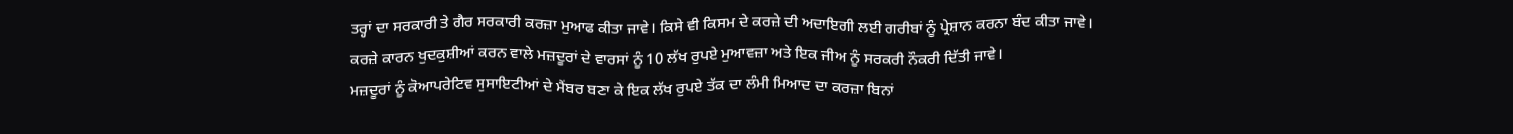ਤਰ੍ਹਾਂ ਦਾ ਸਰਕਾਰੀ ਤੇ ਗੈਰ ਸਰਕਾਰੀ ਕਰਜ਼ਾ ਮੁਆਫ ਕੀਤਾ ਜਾਵੇ। ਕਿਸੇ ਵੀ ਕਿਸਮ ਦੇ ਕਰਜ਼ੇ ਦੀ ਅਦਾਇਗੀ ਲਈ ਗਰੀਬਾਂ ਨੂੰ ਪ੍ਰੇਸ਼ਾਨ ਕਰਨਾ ਬੰਦ ਕੀਤਾ ਜਾਵੇ।
ਕਰਜ਼ੇ ਕਾਰਨ ਖੁਦਕੁਸ਼ੀਆਂ ਕਰਨ ਵਾਲੇ ਮਜ਼ਦੂਰਾਂ ਦੇ ਵਾਰਸਾਂ ਨੂੰ 10 ਲੱਖ ਰੁਪਏ ਮੁਆਵਜ਼ਾ ਅਤੇ ਇਕ ਜੀਅ ਨੂੰ ਸਰਕਰੀ ਨੌਕਰੀ ਦਿੱਤੀ ਜਾਵੇ।
ਮਜ਼ਦੂਰਾਂ ਨੂੰ ਕੋਆਪਰੇਟਿਵ ਸੁਸਾਇਟੀਆਂ ਦੇ ਮੈਂਬਰ ਬਣਾ ਕੇ ਇਕ ਲੱਖ ਰੁਪਏ ਤੱਕ ਦਾ ਲੰਮੀ ਮਿਆਦ ਦਾ ਕਰਜ਼ਾ ਬਿਨਾਂ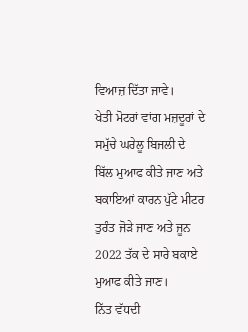ਵਿਆਜ਼ ਦਿੱਤਾ ਜਾਵੇ।
ਖੇਤੀ ਮੋਟਰਾਂ ਵਾਂਗ ਮਜ਼ਦੂਰਾਂ ਦੇ ਸਮੁੱਚੇ ਘਰੇਲੂ ਬਿਜਲੀ ਦੇ ਬਿੱਲ ਮੁਆਫ ਕੀਤੇ ਜਾਣ ਅਤੇ ਬਕਾਇਆਂ ਕਾਰਨ ਪੁੱਟੇ ਮੀਟਰ ਤੁਰੰਤ ਜੋੜੇ ਜਾਣ ਅਤੇ ਜੂਨ 2022 ਤੱਕ ਦੇ ਸਾਰੇ ਬਕਾਏ ਮੁਆਫ ਕੀਤੇ ਜਾਣ।
ਨਿੱਤ ਵੱਧਦੀ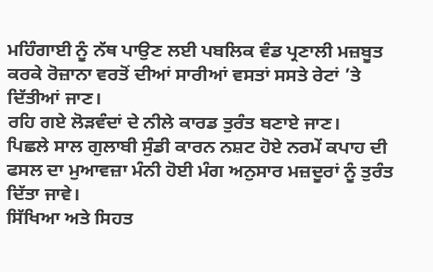ਮਹਿੰਗਾਈ ਨੂੰ ਨੱਥ ਪਾਉਣ ਲਈ ਪਬਲਿਕ ਵੰਡ ਪ੍ਰਣਾਲੀ ਮਜ਼ਬੂਤ ਕਰਕੇ ਰੋਜ਼ਾਨਾ ਵਰਤੋਂ ਦੀਆਂ ਸਾਰੀਆਂ ਵਸਤਾਂ ਸਸਤੇ ਰੇਟਾਂ ’ਤੇ ਦਿੱਤੀਆਂ ਜਾਣ।
ਰਹਿ ਗਏ ਲੋੜਵੰਦਾਂ ਦੇ ਨੀਲੇ ਕਾਰਡ ਤੁਰੰਤ ਬਣਾਏ ਜਾਣ।
ਪਿਛਲੇ ਸਾਲ ਗੁਲਾਬੀ ਸੁੰਡੀ ਕਾਰਨ ਨਸ਼ਟ ਹੋਏ ਨਰਮੇਂ ਕਪਾਹ ਦੀ ਫਸਲ ਦਾ ਮੁਆਵਜ਼ਾ ਮੰਨੀ ਹੋਈ ਮੰਗ ਅਨੁਸਾਰ ਮਜ਼ਦੂਰਾਂ ਨੂੰ ਤੁਰੰਤ ਦਿੱਤਾ ਜਾਵੇ।
ਸਿੱਖਿਆ ਅਤੇ ਸਿਹਤ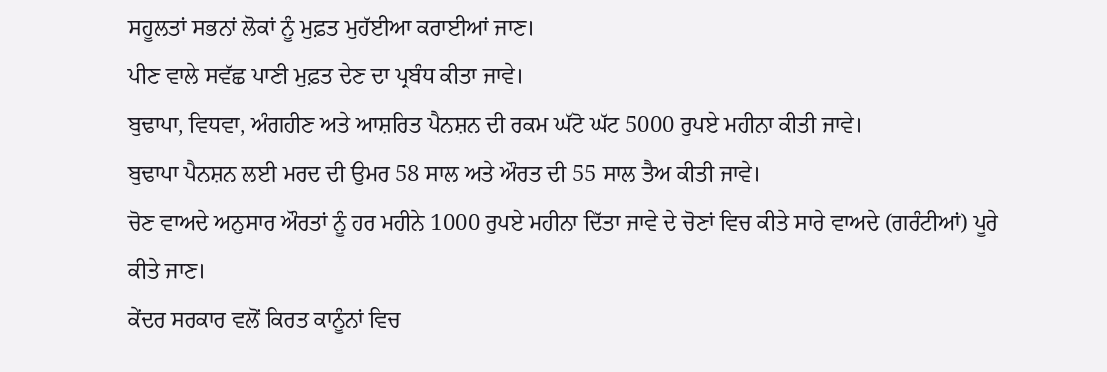ਸਹੂਲਤਾਂ ਸਭਨਾਂ ਲੋਕਾਂ ਨੂੰ ਮੁਫ਼ਤ ਮੁਹੱਈਆ ਕਰਾਈਆਂ ਜਾਣ।
ਪੀਣ ਵਾਲੇ ਸਵੱਛ ਪਾਣੀ ਮੁਫ਼ਤ ਦੇਣ ਦਾ ਪ੍ਰਬੰਧ ਕੀਤਾ ਜਾਵੇ।
ਬੁਢਾਪਾ, ਵਿਧਵਾ, ਅੰਗਹੀਣ ਅਤੇ ਆਸ਼ਰਿਤ ਪੈਨਸ਼ਨ ਦੀ ਰਕਮ ਘੱਟੋ ਘੱਟ 5000 ਰੁਪਏ ਮਹੀਨਾ ਕੀਤੀ ਜਾਵੇ।
ਬੁਢਾਪਾ ਪੈਨਸ਼ਨ ਲਈ ਮਰਦ ਦੀ ਉਮਰ 58 ਸਾਲ ਅਤੇ ਔਰਤ ਦੀ 55 ਸਾਲ ਤੈਅ ਕੀਤੀ ਜਾਵੇ।
ਚੋਣ ਵਾਅਦੇ ਅਨੁਸਾਰ ਔਰਤਾਂ ਨੂੰ ਹਰ ਮਹੀਨੇ 1000 ਰੁਪਏ ਮਹੀਨਾ ਦਿੱਤਾ ਜਾਵੇ ਦੇ ਚੋਣਾਂ ਵਿਚ ਕੀਤੇ ਸਾਰੇ ਵਾਅਦੇ (ਗਰੰਟੀਆਂ) ਪੂਰੇ ਕੀਤੇ ਜਾਣ।
ਕੇਂਦਰ ਸਰਕਾਰ ਵਲੋਂ ਕਿਰਤ ਕਾਨੂੰਨਾਂ ਵਿਚ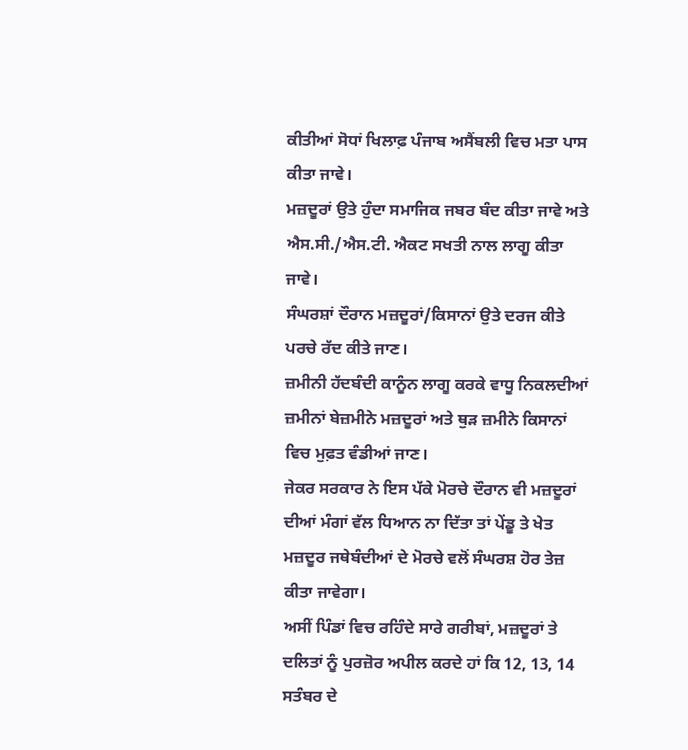ਕੀਤੀਆਂ ਸੋਧਾਂ ਖਿਲਾਫ਼ ਪੰਜਾਬ ਅਸੈਂਬਲੀ ਵਿਚ ਮਤਾ ਪਾਸ ਕੀਤਾ ਜਾਵੇ।
ਮਜ਼ਦੂਰਾਂ ਉਤੇ ਹੁੰਦਾ ਸਮਾਜਿਕ ਜਬਰ ਬੰਦ ਕੀਤਾ ਜਾਵੇ ਅਤੇ ਐਸ.ਸੀ./ਐਸ.ਟੀ. ਐਕਟ ਸਖਤੀ ਨਾਲ ਲਾਗੂ ਕੀਤਾ ਜਾਵੇ।
ਸੰਘਰਸ਼ਾਂ ਦੌਰਾਨ ਮਜ਼ਦੂਰਾਂ/ਕਿਸਾਨਾਂ ਉਤੇ ਦਰਜ ਕੀਤੇ ਪਰਚੇ ਰੱਦ ਕੀਤੇ ਜਾਣ।
ਜ਼ਮੀਨੀ ਹੱਦਬੰਦੀ ਕਾਨੂੰਨ ਲਾਗੂ ਕਰਕੇ ਵਾਧੂ ਨਿਕਲਦੀਆਂ ਜ਼ਮੀਨਾਂ ਬੇਜ਼ਮੀਨੇ ਮਜ਼ਦੂਰਾਂ ਅਤੇ ਥੁੜ ਜ਼ਮੀਨੇ ਕਿਸਾਨਾਂ ਵਿਚ ਮੁਫ਼ਤ ਵੰਡੀਆਂ ਜਾਣ।
ਜੇਕਰ ਸਰਕਾਰ ਨੇ ਇਸ ਪੱਕੇ ਮੋਰਚੇ ਦੌਰਾਨ ਵੀ ਮਜ਼ਦੂਰਾਂ ਦੀਆਂ ਮੰਗਾਂ ਵੱਲ ਧਿਆਨ ਨਾ ਦਿੱਤਾ ਤਾਂ ਪੇਂਡੂ ਤੇ ਖੇਤ ਮਜ਼ਦੂਰ ਜਥੇਬੰਦੀਆਂ ਦੇ ਮੋਰਚੇ ਵਲੋਂ ਸੰਘਰਸ਼ ਹੋਰ ਤੇਜ਼ ਕੀਤਾ ਜਾਵੇਗਾ।
ਅਸੀਂ ਪਿੰਡਾਂ ਵਿਚ ਰਹਿੰਦੇ ਸਾਰੇ ਗਰੀਬਾਂ, ਮਜ਼ਦੂਰਾਂ ਤੇ ਦਲਿਤਾਂ ਨੂੰ ਪੁਰਜ਼ੋਰ ਅਪੀਲ ਕਰਦੇ ਹਾਂ ਕਿ 12, 13, 14 ਸਤੰਬਰ ਦੇ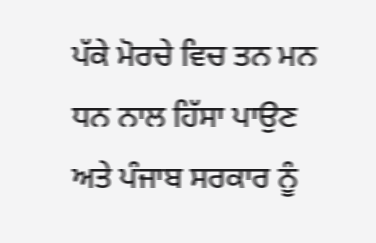ਪੱਕੇ ਮੋਰਚੇ ਵਿਚ ਤਨ ਮਨ ਧਨ ਨਾਲ ਹਿੱਸਾ ਪਾਉਣ ਅਤੇ ਪੰਜਾਬ ਸਰਕਾਰ ਨੂੰ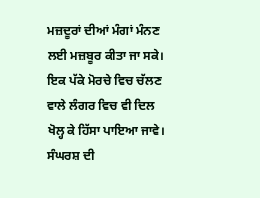ਮਜ਼ਦੂਰਾਂ ਦੀਆਂ ਮੰਗਾਂ ਮੰਨਣ ਲਈ ਮਜ਼ਬੂਰ ਕੀਤਾ ਜਾ ਸਕੇ।
ਇਕ ਪੱਕੇ ਮੋਰਚੇ ਵਿਚ ਚੱਲਣ ਵਾਲੇ ਲੰਗਰ ਵਿਚ ਵੀ ਦਿਲ ਖੋਲ੍ਹ ਕੇ ਹਿੱਸਾ ਪਾਇਆ ਜਾਵੇ। ਸੰਘਰਸ਼ ਦੀ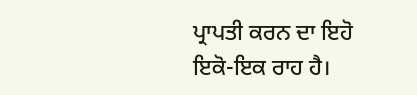ਪ੍ਰਾਪਤੀ ਕਰਨ ਦਾ ਇਹੋ ਇਕੋ-ਇਕ ਰਾਹ ਹੈ।